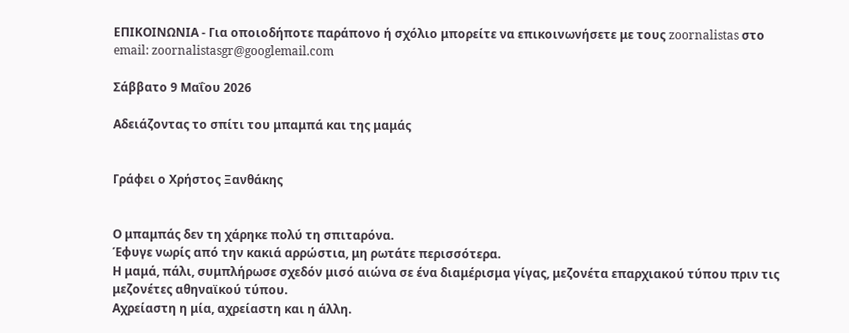ΕΠΙΚΟΙΝΩΝΙΑ - Για οποιοδήποτε παράπονο ή σχόλιο μπορείτε να επικοινωνήσετε με τους zoornalistas στο email: zoornalistasgr@googlemail.com

Σάββατο 9 Μαΐου 2026

Αδειάζοντας το σπίτι του μπαμπά και της μαμάς


Γράφει ο Χρήστος Ξανθάκης


Ο μπαμπάς δεν τη χάρηκε πολύ τη σπιταρόνα.
Έφυγε νωρίς από την κακιά αρρώστια, μη ρωτάτε περισσότερα.
Η μαμά, πάλι, συμπλήρωσε σχεδόν μισό αιώνα σε ένα διαμέρισμα γίγας, μεζονέτα επαρχιακού τύπου πριν τις μεζονέτες αθηναϊκού τύπου.
Αχρείαστη η μία, αχρείαστη και η άλλη.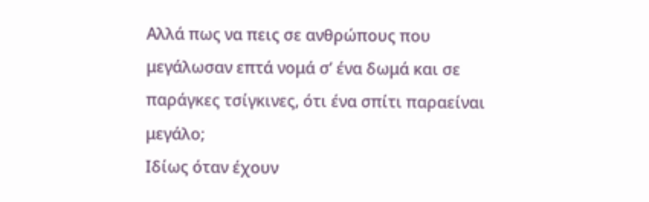Αλλά πως να πεις σε ανθρώπους που μεγάλωσαν επτά νομά σ’ ένα δωμά και σε παράγκες τσίγκινες, ότι ένα σπίτι παραείναι μεγάλο;
Ιδίως όταν έχουν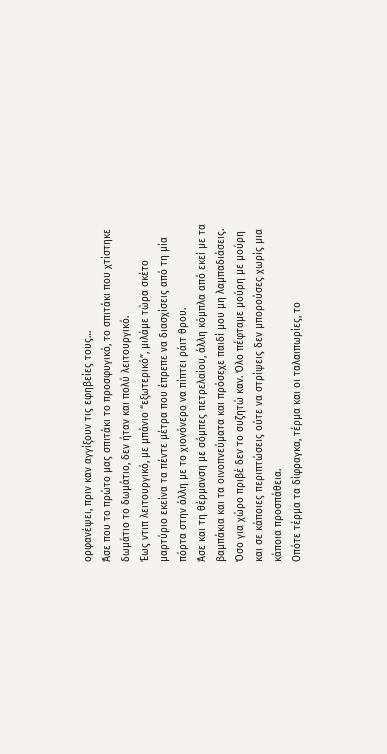ορφανέψει, πριν καν αγγίξουν τις εφηβείες τους…
Άσε που το πρώτο μας σπιτάκι το προσφυγικό, το σπιτάκι που χτίστηκε δωμάτιο το δωμάτιο, δεν ήταν και πολύ λειτουργικό.
Έως ντιπ λειτουργικό, με μπάνιο “εξωτερικό”, μιλάμε τώρα σκέτο μαρτύριο εκείνα τα πέντε μέτρα που έπρεπε να διασχίσεις από τη μία πόρτα στην άλλη με το χιονόνερο να πίπτει ράιτ θρου.
Άσε και τη θέρμανση με σόμπες πετρελαίου, άλλη κόμπλα από εκεί με τα βαμπάκια και τα οινοπνεύματα και πρόσεχε παιδί μου μη λαμπαδιάσεις.
Όσο για χώρο πριβέ δεν το συζητώ καν. Όλο πέφταμε μούρη με μούρη και σε κάποιες περιπτώσεις ούτε να στρίψεις δεν μπορούσες χωρίς μια κάποια προσπάθεια.
Οπότε τέρμα τα δίφραγκα, τέρμα και οι ταλαιπωρίες, το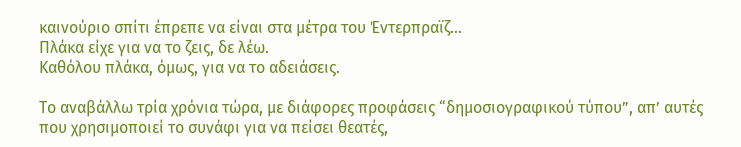καινούριο σπίτι έπρεπε να είναι στα μέτρα του Έντερπραϊζ…
Πλάκα είχε για να το ζεις, δε λέω.
Καθόλου πλάκα, όμως, για να το αδειάσεις.

Το αναβάλλω τρία χρόνια τώρα, με διάφορες προφάσεις “δημοσιογραφικού τύπου”, απ’ αυτές που χρησιμοποιεί το συνάφι για να πείσει θεατές,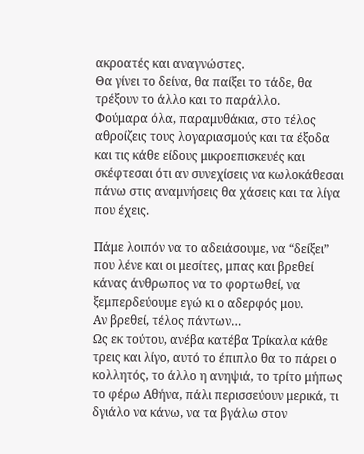ακροατές και αναγνώστες.
Θα γίνει το δείνα, θα παίξει το τάδε, θα τρέξουν το άλλο και το παράλλο.
Φούμαρα όλα, παραμυθάκια, στο τέλος αθροίζεις τους λογαριασμούς και τα έξοδα και τις κάθε είδους μικροεπισκευές και σκέφτεσαι ότι αν συνεχίσεις να κωλοκάθεσαι πάνω στις αναμνήσεις θα χάσεις και τα λίγα που έχεις.

Πάμε λοιπόν να το αδειάσουμε, να “δείξει” που λένε και οι μεσίτες, μπας και βρεθεί κάνας άνθρωπος να το φορτωθεί, να ξεμπερδεύουμε εγώ κι ο αδερφός μου.
Αν βρεθεί, τέλος πάντων…
Ως εκ τούτου, ανέβα κατέβα Τρίκαλα κάθε τρεις και λίγο, αυτό το έπιπλο θα το πάρει ο κολλητός, το άλλο η ανηψιά, το τρίτο μήπως το φέρω Αθήνα, πάλι περισσεύουν μερικά, τι δγιάλο να κάνω, να τα βγάλω στον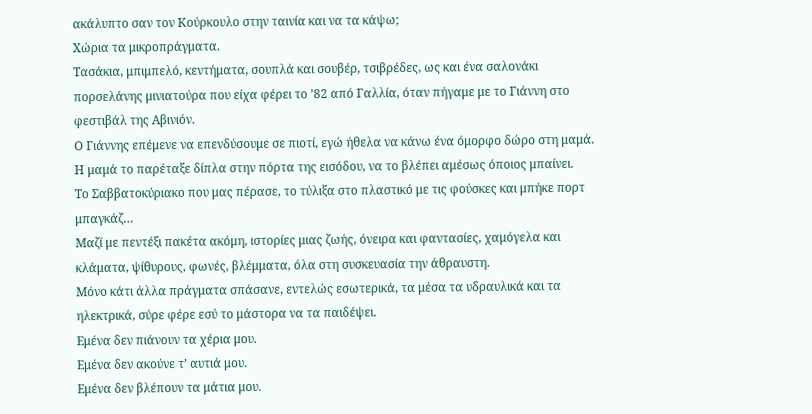ακάλυπτο σαν τον Κούρκουλο στην ταινία και να τα κάψω;
Χώρια τα μικροπράγματα.
Τασάκια, μπιμπελό, κεντήματα, σουπλά και σουβέρ, τσιβρέδες, ως και ένα σαλονάκι πορσελάνης μινιατούρα που είχα φέρει το ’82 από Γαλλία, όταν πήγαμε με το Γιάννη στο φεστιβάλ της Αβινιόν.
Ο Γιάννης επέμενε να επενδύσουμε σε πιοτί, εγώ ήθελα να κάνω ένα όμορφο δώρο στη μαμά.
Η μαμά το παρέταξε δίπλα στην πόρτα της εισόδου, να το βλέπει αμέσως όποιος μπαίνει.
Το Σαββατοκύριακο που μας πέρασε, το τύλιξα στο πλαστικό με τις φούσκες και μπήκε πορτ μπαγκάζ…
Μαζί με πεντέξι πακέτα ακόμη, ιστορίες μιας ζωής, όνειρα και φαντασίες, χαμόγελα και κλάματα, ψίθυρους, φωνές, βλέμματα, όλα στη συσκευασία την άθραυστη.
Μόνο κάτι άλλα πράγματα σπάσανε, εντελώς εσωτερικά, τα μέσα τα υδραυλικά και τα ηλεκτρικά, σύρε φέρε εσύ το μάστορα να τα παιδέψει.
Εμένα δεν πιάνουν τα χέρια μου.
Εμένα δεν ακούνε τ’ αυτιά μου.
Εμένα δεν βλέπουν τα μάτια μου.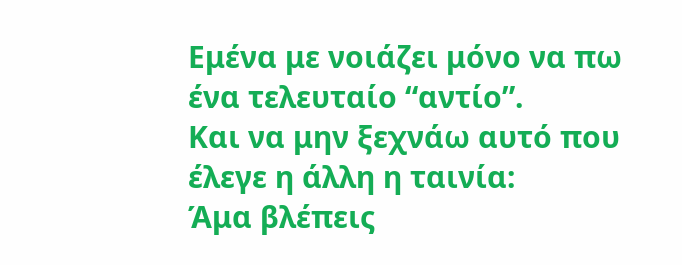Εμένα με νοιάζει μόνο να πω ένα τελευταίο “αντίο”.
Και να μην ξεχνάω αυτό που έλεγε η άλλη η ταινία:
Άμα βλέπεις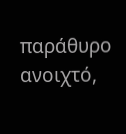παράθυρο ανοιχτό,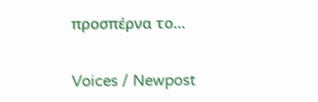προσπέρνα το…

Voices / Newpost